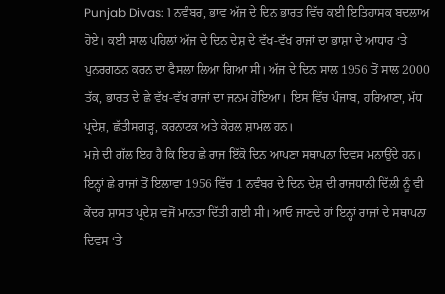Punjab Divas: 1 ਨਵੰਬਰ, ਭਾਵ ਅੱਜ ਦੇ ਦਿਨ ਭਾਰਤ ਵਿੱਚ ਕਈ ਇਤਿਹਾਸਕ ਬਦਲਾਅ ਹੋਏ। ਕਈ ਸਾਲ ਪਹਿਲਾਂ ਅੱਜ ਦੇ ਦਿਨ ਦੇਸ਼ ਦੇ ਵੱਖ-ਵੱਖ ਰਾਜਾਂ ਦਾ ਭਾਸ਼ਾ ਦੇ ਆਧਾਰ ‘ਤੇ ਪੁਨਰਗਠਨ ਕਰਨ ਦਾ ਫੈਸਲਾ ਲਿਆ ਗਿਆ ਸੀ। ਅੱਜ ਦੇ ਦਿਨ ਸਾਲ 1956 ਤੋਂ ਸਾਲ 2000 ਤੱਕ, ਭਾਰਤ ਦੇ ਛੇ ਵੱਖ-ਵੱਖ ਰਾਜਾਂ ਦਾ ਜਨਮ ਹੋਇਆ। ਇਸ ਵਿੱਚ ਪੰਜਾਬ, ਹਰਿਆਣਾ, ਮੱਧ ਪ੍ਰਦੇਸ਼, ਛੱਤੀਸਗੜ੍ਹ, ਕਰਨਾਟਕ ਅਤੇ ਕੇਰਲ ਸ਼ਾਮਲ ਹਨ।
ਮਜ਼ੇ ਦੀ ਗੱਲ ਇਹ ਹੈ ਕਿ ਇਹ ਛੇ ਰਾਜ ਇੱਕੋ ਦਿਨ ਆਪਣਾ ਸਥਾਪਨਾ ਦਿਵਸ ਮਨਾਉਂਦੇ ਹਨ। ਇਨ੍ਹਾਂ ਛੇ ਰਾਜਾਂ ਤੋਂ ਇਲਾਵਾ 1956 ਵਿੱਚ 1 ਨਵੰਬਰ ਦੇ ਦਿਨ ਦੇਸ਼ ਦੀ ਰਾਜਧਾਨੀ ਦਿੱਲੀ ਨੂੰ ਵੀ ਕੇਂਦਰ ਸ਼ਾਸਤ ਪ੍ਰਦੇਸ਼ ਵਜੋਂ ਮਾਨਤਾ ਦਿੱਤੀ ਗਈ ਸੀ। ਆਓ ਜਾਣਦੇ ਹਾਂ ਇਨ੍ਹਾਂ ਰਾਜਾਂ ਦੇ ਸਥਾਪਨਾ ਦਿਵਸ ‘ਤੇ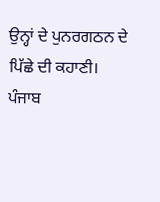ਉਨ੍ਹਾਂ ਦੇ ਪੁਨਰਗਠਨ ਦੇ ਪਿੱਛੇ ਦੀ ਕਹਾਣੀ।
ਪੰਜਾਬ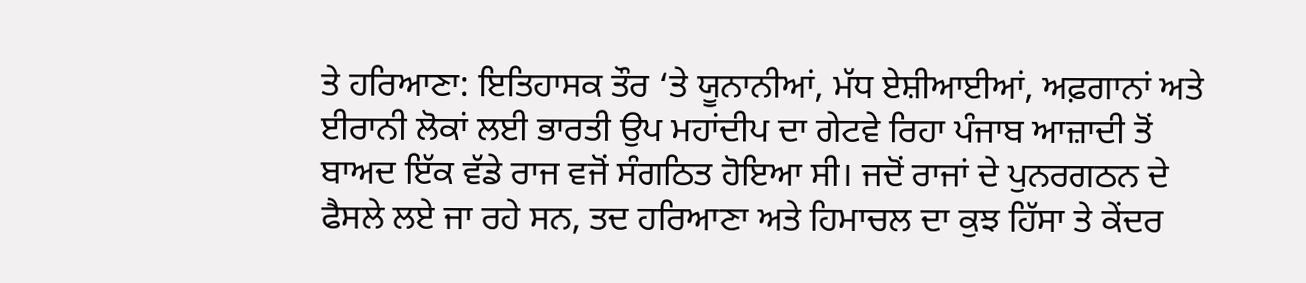ਤੇ ਹਰਿਆਣਾ: ਇਤਿਹਾਸਕ ਤੌਰ ‘ਤੇ ਯੂਨਾਨੀਆਂ, ਮੱਧ ਏਸ਼ੀਆਈਆਂ, ਅਫ਼ਗਾਨਾਂ ਅਤੇ ਈਰਾਨੀ ਲੋਕਾਂ ਲਈ ਭਾਰਤੀ ਉਪ ਮਹਾਂਦੀਪ ਦਾ ਗੇਟਵੇ ਰਿਹਾ ਪੰਜਾਬ ਆਜ਼ਾਦੀ ਤੋਂ ਬਾਅਦ ਇੱਕ ਵੱਡੇ ਰਾਜ ਵਜੋਂ ਸੰਗਠਿਤ ਹੋਇਆ ਸੀ। ਜਦੋਂ ਰਾਜਾਂ ਦੇ ਪੁਨਰਗਠਨ ਦੇ ਫੈਸਲੇ ਲਏ ਜਾ ਰਹੇ ਸਨ, ਤਦ ਹਰਿਆਣਾ ਅਤੇ ਹਿਮਾਚਲ ਦਾ ਕੁਝ ਹਿੱਸਾ ਤੇ ਕੇਂਦਰ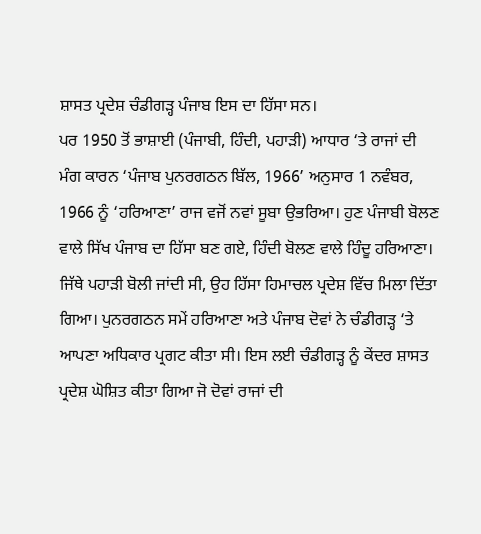ਸ਼ਾਸਤ ਪ੍ਰਦੇਸ਼ ਚੰਡੀਗੜ੍ਹ ਪੰਜਾਬ ਇਸ ਦਾ ਹਿੱਸਾ ਸਨ।
ਪਰ 1950 ਤੋਂ ਭਾਸ਼ਾਈ (ਪੰਜਾਬੀ, ਹਿੰਦੀ, ਪਹਾੜੀ) ਆਧਾਰ ‘ਤੇ ਰਾਜਾਂ ਦੀ ਮੰਗ ਕਾਰਨ ‘ਪੰਜਾਬ ਪੁਨਰਗਠਨ ਬਿੱਲ, 1966’ ਅਨੁਸਾਰ 1 ਨਵੰਬਰ, 1966 ਨੂੰ ‘ਹਰਿਆਣਾ’ ਰਾਜ ਵਜੋਂ ਨਵਾਂ ਸੂਬਾ ਉਭਰਿਆ। ਹੁਣ ਪੰਜਾਬੀ ਬੋਲਣ ਵਾਲੇ ਸਿੱਖ ਪੰਜਾਬ ਦਾ ਹਿੱਸਾ ਬਣ ਗਏ, ਹਿੰਦੀ ਬੋਲਣ ਵਾਲੇ ਹਿੰਦੂ ਹਰਿਆਣਾ। ਜਿੱਥੇ ਪਹਾੜੀ ਬੋਲੀ ਜਾਂਦੀ ਸੀ, ਉਹ ਹਿੱਸਾ ਹਿਮਾਚਲ ਪ੍ਰਦੇਸ਼ ਵਿੱਚ ਮਿਲਾ ਦਿੱਤਾ ਗਿਆ। ਪੁਨਰਗਠਨ ਸਮੇਂ ਹਰਿਆਣਾ ਅਤੇ ਪੰਜਾਬ ਦੋਵਾਂ ਨੇ ਚੰਡੀਗੜ੍ਹ ‘ਤੇ ਆਪਣਾ ਅਧਿਕਾਰ ਪ੍ਰਗਟ ਕੀਤਾ ਸੀ। ਇਸ ਲਈ ਚੰਡੀਗੜ੍ਹ ਨੂੰ ਕੇਂਦਰ ਸ਼ਾਸਤ ਪ੍ਰਦੇਸ਼ ਘੋਸ਼ਿਤ ਕੀਤਾ ਗਿਆ ਜੋ ਦੋਵਾਂ ਰਾਜਾਂ ਦੀ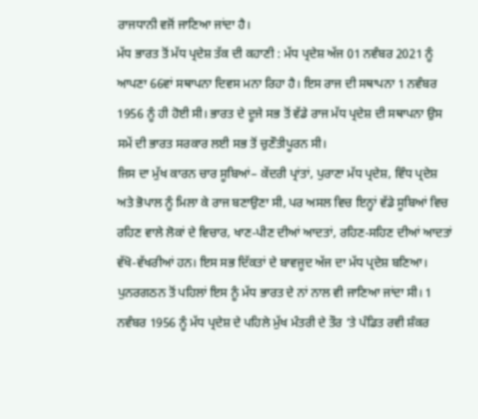ਰਾਜਧਾਨੀ ਵਜੋਂ ਜਾਣਿਆ ਜਾਂਦਾ ਹੈ।
ਮੱਧ ਭਾਰਤ ਤੋਂ ਮੱਧ ਪ੍ਰਦੇਸ਼ ਤੱਕ ਦੀ ਕਹਾਣੀ : ਮੱਧ ਪ੍ਰਦੇਸ਼ ਅੱਜ 01 ਨਵੰਬਰ 2021 ਨੂੰ ਆਪਣਾ 66ਵਾਂ ਸਥਾਪਨਾ ਦਿਵਸ ਮਨਾ ਰਿਹਾ ਹੈ। ਇਸ ਰਾਜ ਦੀ ਸਥਾਪਨਾ 1 ਨਵੰਬਰ 1956 ਨੂੰ ਹੀ ਹੋਈ ਸੀ। ਭਾਰਤ ਦੇ ਦੂਜੇ ਸਭ ਤੋਂ ਵੱਡੇ ਰਾਜ ਮੱਧ ਪ੍ਰਦੇਸ਼ ਦੀ ਸਥਾਪਨਾ ਉਸ ਸਮੇਂ ਦੀ ਭਾਰਤ ਸਰਕਾਰ ਲਈ ਸਭ ਤੋਂ ਚੁਣੌਤੀਪੂਰਨ ਸੀ।
ਜਿਸ ਦਾ ਮੁੱਖ ਕਾਰਨ ਚਾਰ ਸੂਬਿਆਂ– ਕੇਂਦਰੀ ਪ੍ਰਾਂਤਾਂ, ਪੁਰਾਣਾ ਮੱਧ ਪ੍ਰਦੇਸ਼, ਵਿੰਧ ਪ੍ਰਦੇਸ਼ ਅਤੇ ਭੋਪਾਲ ਨੂੰ ਮਿਲਾ ਕੇ ਰਾਜ ਬਣਾਉਣਾ ਸੀ, ਪਰ ਅਸਲ ਵਿਚ ਇਨ੍ਹਾਂ ਵੱਡੇ ਸੂਬਿਆਂ ਵਿਚ ਰਹਿਣ ਵਾਲੇ ਲੋਕਾਂ ਦੇ ਵਿਚਾਰ, ਖਾਣ-ਪੀਣ ਦੀਆਂ ਆਦਤਾਂ, ਰਹਿਣ-ਸਹਿਣ ਦੀਆਂ ਆਦਤਾਂ ਵੱਖੋ-ਵੱਖਰੀਆਂ ਹਨ। ਇਸ ਸਭ ਦਿੱਕਤਾਂ ਦੇ ਬਾਵਜੂਦ ਅੱਜ ਦਾ ਮੱਧ ਪ੍ਰਦੇਸ਼ ਬਣਿਆ। ਪੁਨਰਗਠਨ ਤੋਂ ਪਹਿਲਾਂ ਇਸ ਨੂੰ ਮੱਧ ਭਾਰਤ ਦੇ ਨਾਂ ਨਾਲ ਵੀ ਜਾਣਿਆ ਜਾਂਦਾ ਸੀ। 1 ਨਵੰਬਰ 1956 ਨੂੰ ਮੱਧ ਪ੍ਰਦੇਸ਼ ਦੇ ਪਹਿਲੇ ਮੁੱਖ ਮੰਤਰੀ ਦੇ ਤੌਰ ‘ਤੇ ਪੰਡਿਤ ਰਵੀ ਸ਼ੰਕਰ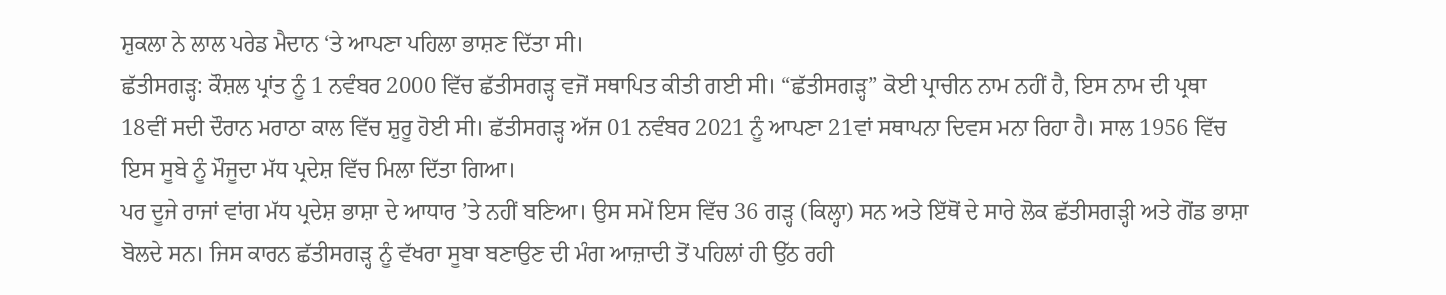ਸ਼ੁਕਲਾ ਨੇ ਲਾਲ ਪਰੇਡ ਮੈਦਾਨ ‘ਤੇ ਆਪਣਾ ਪਹਿਲਾ ਭਾਸ਼ਣ ਦਿੱਤਾ ਸੀ।
ਛੱਤੀਸਗੜ੍ਹ: ਕੌਸ਼ਲ ਪ੍ਰਾਂਤ ਨੂੰ 1 ਨਵੰਬਰ 2000 ਵਿੱਚ ਛੱਤੀਸਗੜ੍ਹ ਵਜੋਂ ਸਥਾਪਿਤ ਕੀਤੀ ਗਈ ਸੀ। “ਛੱਤੀਸਗੜ੍ਹ” ਕੋਈ ਪ੍ਰਾਚੀਨ ਨਾਮ ਨਹੀਂ ਹੈ, ਇਸ ਨਾਮ ਦੀ ਪ੍ਰਥਾ 18ਵੀਂ ਸਦੀ ਦੌਰਾਨ ਮਰਾਠਾ ਕਾਲ ਵਿੱਚ ਸ਼ੁਰੂ ਹੋਈ ਸੀ। ਛੱਤੀਸਗੜ੍ਹ ਅੱਜ 01 ਨਵੰਬਰ 2021 ਨੂੰ ਆਪਣਾ 21ਵਾਂ ਸਥਾਪਨਾ ਦਿਵਸ ਮਨਾ ਰਿਹਾ ਹੈ। ਸਾਲ 1956 ਵਿੱਚ ਇਸ ਸੂਬੇ ਨੂੰ ਮੌਜੂਦਾ ਮੱਧ ਪ੍ਰਦੇਸ਼ ਵਿੱਚ ਮਿਲਾ ਦਿੱਤਾ ਗਿਆ।
ਪਰ ਦੂਜੇ ਰਾਜਾਂ ਵਾਂਗ ਮੱਧ ਪ੍ਰਦੇਸ਼ ਭਾਸ਼ਾ ਦੇ ਆਧਾਰ ’ਤੇ ਨਹੀਂ ਬਣਿਆ। ਉਸ ਸਮੇਂ ਇਸ ਵਿੱਚ 36 ਗੜ੍ਹ (ਕਿਲ੍ਹਾ) ਸਨ ਅਤੇ ਇੱਥੋਂ ਦੇ ਸਾਰੇ ਲੋਕ ਛੱਤੀਸਗੜ੍ਹੀ ਅਤੇ ਗੋਂਡ ਭਾਸ਼ਾ ਬੋਲਦੇ ਸਨ। ਜਿਸ ਕਾਰਨ ਛੱਤੀਸਗੜ੍ਹ ਨੂੰ ਵੱਖਰਾ ਸੂਬਾ ਬਣਾਉਣ ਦੀ ਮੰਗ ਆਜ਼ਾਦੀ ਤੋਂ ਪਹਿਲਾਂ ਹੀ ਉੱਠ ਰਹੀ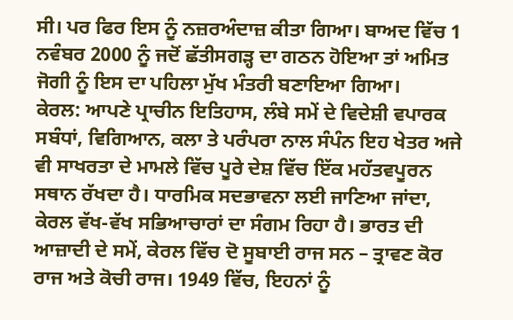ਸੀ। ਪਰ ਫਿਰ ਇਸ ਨੂੰ ਨਜ਼ਰਅੰਦਾਜ਼ ਕੀਤਾ ਗਿਆ। ਬਾਅਦ ਵਿੱਚ 1 ਨਵੰਬਰ 2000 ਨੂੰ ਜਦੋਂ ਛੱਤੀਸਗੜ੍ਹ ਦਾ ਗਠਨ ਹੋਇਆ ਤਾਂ ਅਮਿਤ ਜੋਗੀ ਨੂੰ ਇਸ ਦਾ ਪਹਿਲਾ ਮੁੱਖ ਮੰਤਰੀ ਬਣਾਇਆ ਗਿਆ।
ਕੇਰਲ: ਆਪਣੇ ਪ੍ਰਾਚੀਨ ਇਤਿਹਾਸ, ਲੰਬੇ ਸਮੇਂ ਦੇ ਵਿਦੇਸ਼ੀ ਵਪਾਰਕ ਸਬੰਧਾਂ, ਵਿਗਿਆਨ, ਕਲਾ ਤੇ ਪਰੰਪਰਾ ਨਾਲ ਸੰਪੰਨ ਇਹ ਖੇਤਰ ਅਜੇ ਵੀ ਸਾਖਰਤਾ ਦੇ ਮਾਮਲੇ ਵਿੱਚ ਪੂਰੇ ਦੇਸ਼ ਵਿੱਚ ਇੱਕ ਮਹੱਤਵਪੂਰਨ ਸਥਾਨ ਰੱਖਦਾ ਹੈ। ਧਾਰਮਿਕ ਸਦਭਾਵਨਾ ਲਈ ਜਾਣਿਆ ਜਾਂਦਾ, ਕੇਰਲ ਵੱਖ-ਵੱਖ ਸਭਿਆਚਾਰਾਂ ਦਾ ਸੰਗਮ ਰਿਹਾ ਹੈ। ਭਾਰਤ ਦੀ ਆਜ਼ਾਦੀ ਦੇ ਸਮੇਂ, ਕੇਰਲ ਵਿੱਚ ਦੋ ਸੂਬਾਈ ਰਾਜ ਸਨ – ਤ੍ਰਾਵਣ ਕੋਰ ਰਾਜ ਅਤੇ ਕੋਚੀ ਰਾਜ। 1949 ਵਿੱਚ, ਇਹਨਾਂ ਨੂੰ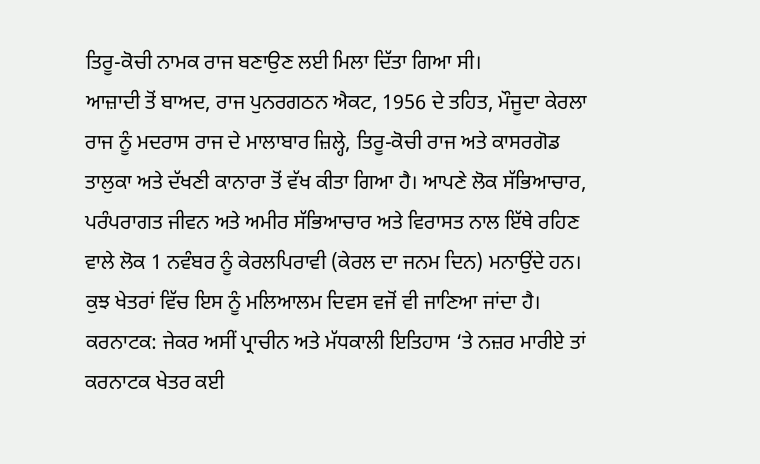ਤਿਰੂ-ਕੋਚੀ ਨਾਮਕ ਰਾਜ ਬਣਾਉਣ ਲਈ ਮਿਲਾ ਦਿੱਤਾ ਗਿਆ ਸੀ।
ਆਜ਼ਾਦੀ ਤੋਂ ਬਾਅਦ, ਰਾਜ ਪੁਨਰਗਠਨ ਐਕਟ, 1956 ਦੇ ਤਹਿਤ, ਮੌਜੂਦਾ ਕੇਰਲਾ ਰਾਜ ਨੂੰ ਮਦਰਾਸ ਰਾਜ ਦੇ ਮਾਲਾਬਾਰ ਜ਼ਿਲ੍ਹੇ, ਤਿਰੂ-ਕੋਚੀ ਰਾਜ ਅਤੇ ਕਾਸਰਗੋਡ ਤਾਲੁਕਾ ਅਤੇ ਦੱਖਣੀ ਕਾਨਾਰਾ ਤੋਂ ਵੱਖ ਕੀਤਾ ਗਿਆ ਹੈ। ਆਪਣੇ ਲੋਕ ਸੱਭਿਆਚਾਰ, ਪਰੰਪਰਾਗਤ ਜੀਵਨ ਅਤੇ ਅਮੀਰ ਸੱਭਿਆਚਾਰ ਅਤੇ ਵਿਰਾਸਤ ਨਾਲ ਇੱਥੇ ਰਹਿਣ ਵਾਲੇ ਲੋਕ 1 ਨਵੰਬਰ ਨੂੰ ਕੇਰਲਪਿਰਾਵੀ (ਕੇਰਲ ਦਾ ਜਨਮ ਦਿਨ) ਮਨਾਉਂਦੇ ਹਨ। ਕੁਝ ਖੇਤਰਾਂ ਵਿੱਚ ਇਸ ਨੂੰ ਮਲਿਆਲਮ ਦਿਵਸ ਵਜੋਂ ਵੀ ਜਾਣਿਆ ਜਾਂਦਾ ਹੈ।
ਕਰਨਾਟਕ: ਜੇਕਰ ਅਸੀਂ ਪ੍ਰਾਚੀਨ ਅਤੇ ਮੱਧਕਾਲੀ ਇਤਿਹਾਸ ‘ਤੇ ਨਜ਼ਰ ਮਾਰੀਏ ਤਾਂ ਕਰਨਾਟਕ ਖੇਤਰ ਕਈ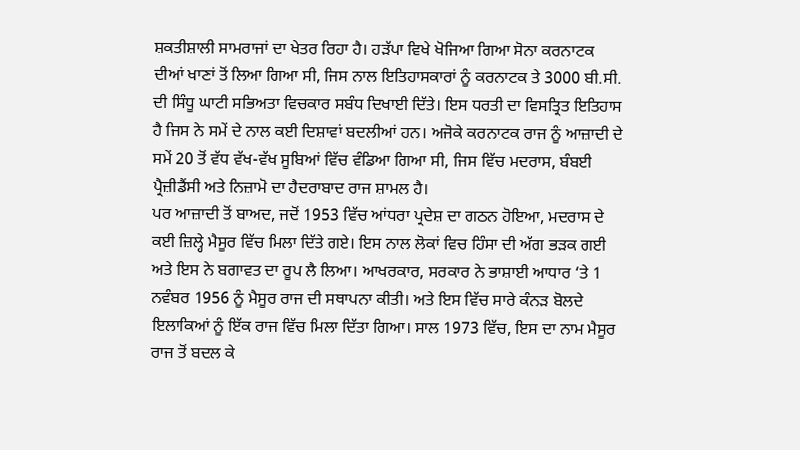ਸ਼ਕਤੀਸ਼ਾਲੀ ਸਾਮਰਾਜਾਂ ਦਾ ਖੇਤਰ ਰਿਹਾ ਹੈ। ਹੜੱਪਾ ਵਿਖੇ ਖੋਜਿਆ ਗਿਆ ਸੋਨਾ ਕਰਨਾਟਕ ਦੀਆਂ ਖਾਣਾਂ ਤੋਂ ਲਿਆ ਗਿਆ ਸੀ, ਜਿਸ ਨਾਲ ਇਤਿਹਾਸਕਾਰਾਂ ਨੂੰ ਕਰਨਾਟਕ ਤੇ 3000 ਬੀ.ਸੀ. ਦੀ ਸਿੰਧੂ ਘਾਟੀ ਸਭਿਅਤਾ ਵਿਚਕਾਰ ਸਬੰਧ ਦਿਖਾਈ ਦਿੱਤੇ। ਇਸ ਧਰਤੀ ਦਾ ਵਿਸਤ੍ਰਿਤ ਇਤਿਹਾਸ ਹੈ ਜਿਸ ਨੇ ਸਮੇਂ ਦੇ ਨਾਲ ਕਈ ਦਿਸ਼ਾਵਾਂ ਬਦਲੀਆਂ ਹਨ। ਅਜੋਕੇ ਕਰਨਾਟਕ ਰਾਜ ਨੂੰ ਆਜ਼ਾਦੀ ਦੇ ਸਮੇਂ 20 ਤੋਂ ਵੱਧ ਵੱਖ-ਵੱਖ ਸੂਬਿਆਂ ਵਿੱਚ ਵੰਡਿਆ ਗਿਆ ਸੀ, ਜਿਸ ਵਿੱਚ ਮਦਰਾਸ, ਬੰਬਈ ਪ੍ਰੈਜ਼ੀਡੈਂਸੀ ਅਤੇ ਨਿਜ਼ਾਮੋ ਦਾ ਹੈਦਰਾਬਾਦ ਰਾਜ ਸ਼ਾਮਲ ਹੈ।
ਪਰ ਆਜ਼ਾਦੀ ਤੋਂ ਬਾਅਦ, ਜਦੋਂ 1953 ਵਿੱਚ ਆਂਧਰਾ ਪ੍ਰਦੇਸ਼ ਦਾ ਗਠਨ ਹੋਇਆ, ਮਦਰਾਸ ਦੇ ਕਈ ਜ਼ਿਲ੍ਹੇ ਮੈਸੂਰ ਵਿੱਚ ਮਿਲਾ ਦਿੱਤੇ ਗਏ। ਇਸ ਨਾਲ ਲੋਕਾਂ ਵਿਚ ਹਿੰਸਾ ਦੀ ਅੱਗ ਭੜਕ ਗਈ ਅਤੇ ਇਸ ਨੇ ਬਗਾਵਤ ਦਾ ਰੂਪ ਲੈ ਲਿਆ। ਆਖਰਕਾਰ, ਸਰਕਾਰ ਨੇ ਭਾਸ਼ਾਈ ਆਧਾਰ ‘ਤੇ 1 ਨਵੰਬਰ 1956 ਨੂੰ ਮੈਸੂਰ ਰਾਜ ਦੀ ਸਥਾਪਨਾ ਕੀਤੀ। ਅਤੇ ਇਸ ਵਿੱਚ ਸਾਰੇ ਕੰਨੜ ਬੋਲਦੇ ਇਲਾਕਿਆਂ ਨੂੰ ਇੱਕ ਰਾਜ ਵਿੱਚ ਮਿਲਾ ਦਿੱਤਾ ਗਿਆ। ਸਾਲ 1973 ਵਿੱਚ, ਇਸ ਦਾ ਨਾਮ ਮੈਸੂਰ ਰਾਜ ਤੋਂ ਬਦਲ ਕੇ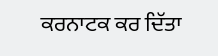ਕਰਨਾਟਕ ਕਰ ਦਿੱਤਾ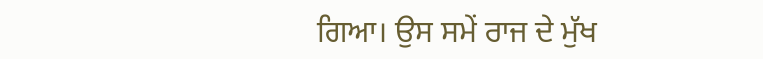ਗਿਆ। ਉਸ ਸਮੇਂ ਰਾਜ ਦੇ ਮੁੱਖ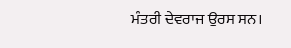ਮੰਤਰੀ ਦੇਵਰਾਜ ਉਰਸ ਸਨ।